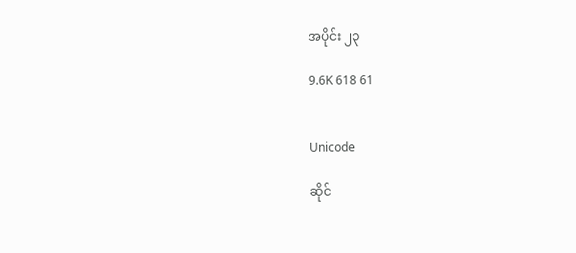အပိုင်း ၂၃

9.6K 618 61


Unicode

ဆိုင်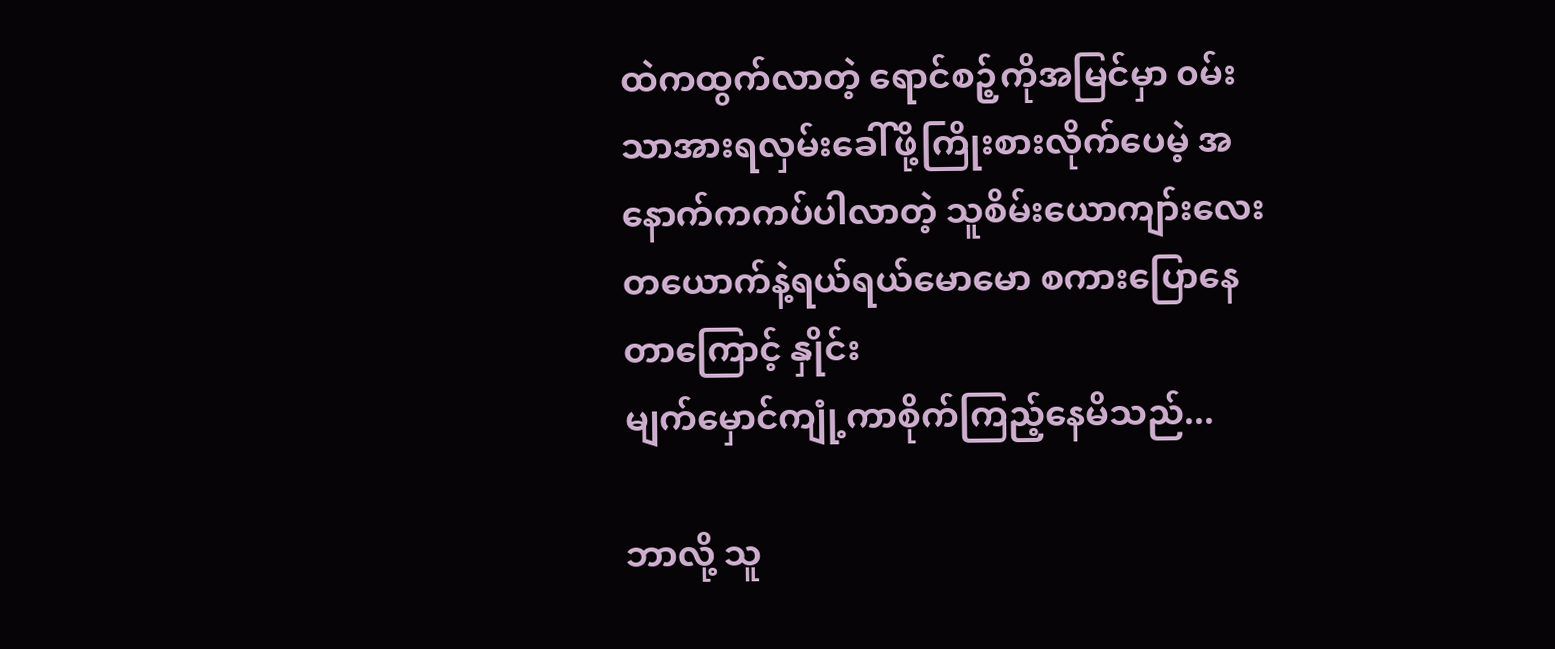ထဲကထွက်လာတဲ့ ရောင်စဉ့်ကိုအမြင်မှာ ၀မ်းသာအားရလှမ်းခေါ်ဖို့ကြိုးစားလိုက်ပေမဲ့ အနောက်ကကပ်ပါလာတဲ့ သူစိမ်းယောကျာ်းလေးတယောက်နဲ့ရယ်ရယ်မောမော စကားပြောနေတာကြောင့် နှိုင်း
မျက်မှောင်ကျုံ့ကာစိုက်ကြည့်နေမိသည်...

ဘာလို့ သူ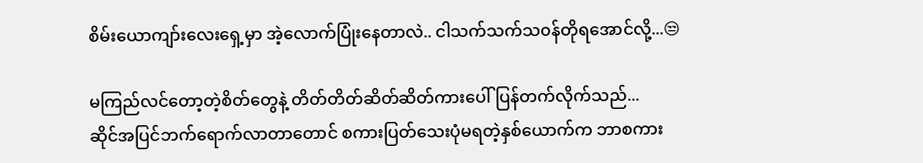စိမ်းယောကျာ်းလေးရှေ့မှာ အဲ့လောက်ပြုံးနေတာလဲ.. ငါသက်သက်သ၀န်တိုရအောင်လို့...😒

မကြည်လင်တော့တဲ့စိတ်တွေနဲ့ တိတ်တိတ်ဆိတ်ဆိတ်ကားပေါ်ပြန်တက်လိုက်သည်...
ဆိုင်အပြင်ဘက်ရောက်လာတာတောင် စကားပြတ်သေးပုံမရတဲ့နှစ်ယောက်က ဘာစကား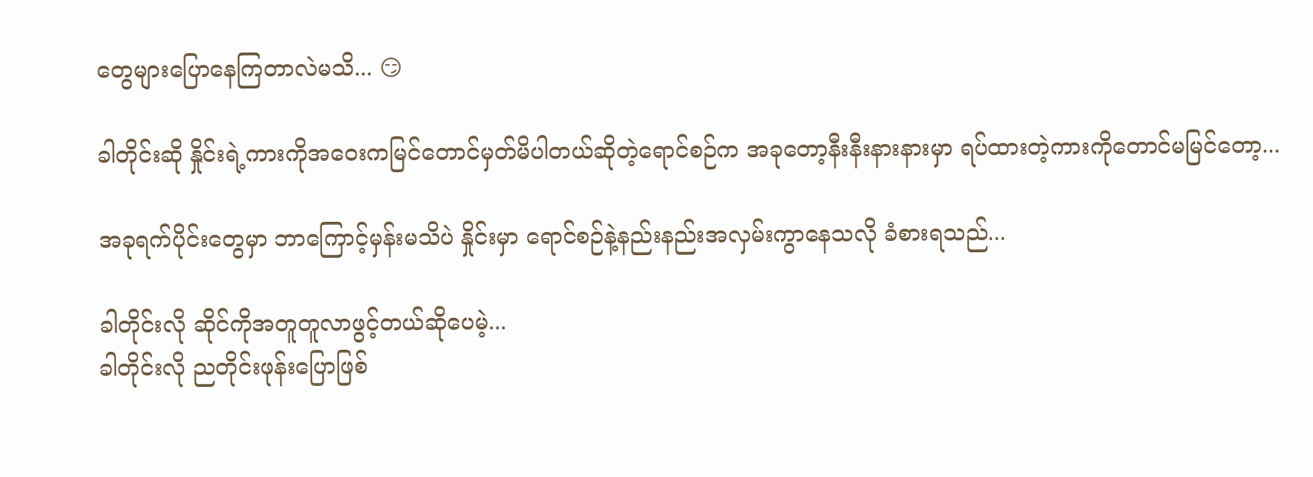တွေများပြောနေကြတာလဲမသိ... 😏

ခါတိုင်းဆို နှိုင်းရဲ့ကားကိုအဝေးကမြင်တောင်မှတ်မိပါတယ်ဆိုတဲ့ရောင်စဉ်က အခုတော့နီးနီးနားနားမှာ ရပ်ထားတဲ့ကားကိုတောင်မမြင်တော့...

အခုရက်ပိုင်းတွေမှာ ဘာကြောင့်မှန်းမသိပဲ နှိုင်းမှာ ရောင်စဉ်နဲ့နည်းနည်းအလှမ်းကွာနေသလို ခံစားရသည်...

ခါတိုင်းလို ဆိုင်ကိုအတူတူလာဖွင့်တယ်ဆိုပေမဲ့...
ခါတိုင်းလို ညတိုင်းဖုန်းပြောဖြစ်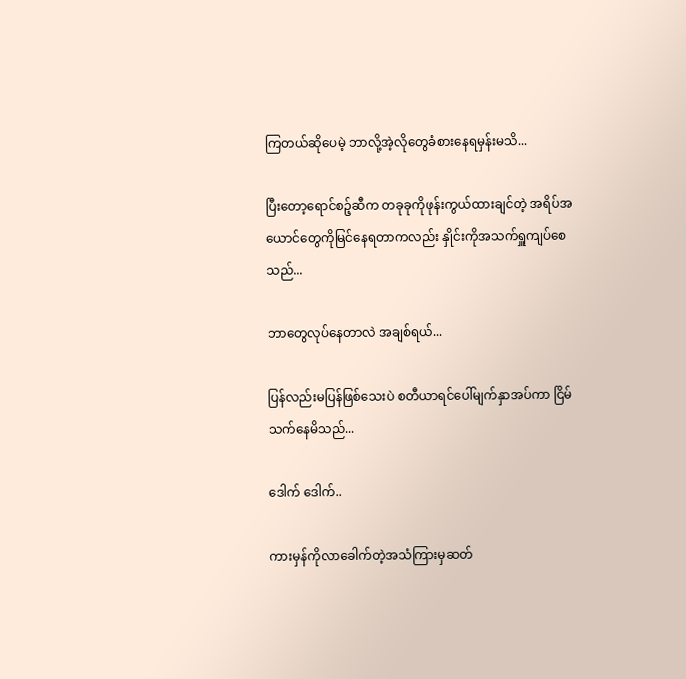ကြတယ်ဆိုပေမဲ့ ဘာလို့အဲ့လိုတွေခံစားနေရမှန်းမသိ...

ပြီးတော့ရောင်စဉ့်ဆီက တခုခုကိုဖုန်းကွယ်ထားချင်တဲ့ အရိပ်အယောင်တွေကိုမြင်နေရတာကလည်း နှိုင်းကိုအသက်ရှူကျပ်စေသည်...

ဘာတွေလုပ်နေတာလဲ အချစ်ရယ်...

ပြန်လည်းမပြန်ဖြစ်သေးပဲ စတီယာရင်ပေါ်မျက်နှာအပ်ကာ ငြိမ်သက်နေမိသည်...

ဒေါက် ဒေါက်..

ကားမှန်ကိုလာခေါက်တဲ့အသံကြားမှဆတ်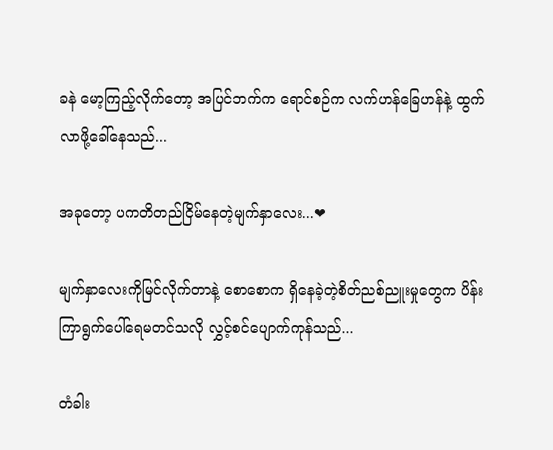ခနဲ မော့ကြည့်လိုက်တော့ အပြင်ဘက်က ရောင်စဉ်က လက်ဟန်ခြေဟန်နဲ့ ထွက်လာဖို့ခေါ်နေသည်...

အခုတော့ ပကတိတည်ငြိမ်နေတဲ့မျက်နှာလေး...❤

မျက်နှာလေးကိုမြင်လိုက်တာနဲ့ စောစောက ရှိနေခဲ့တဲ့စိတ်ညစ်ညူးမှုတွေက ပိန်းကြာရွက်ပေါ်ရေမတင်သလို လွှင့်စင်ပျောက်ကုန်သည်...

တံခါး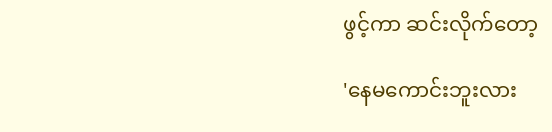ဖွင့်ကာ ဆင်းလိုက်တော့

'နေမကောင်းဘူးလား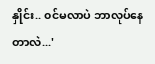နှိုင်း.. ၀င်မလာပဲ ဘာလုပ်နေတာလဲ...'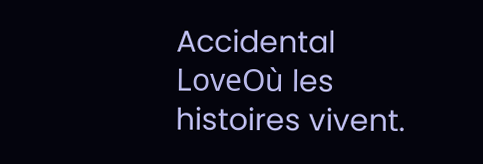Accidental LoveOù les histoires vivent.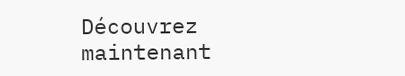Découvrez maintenant